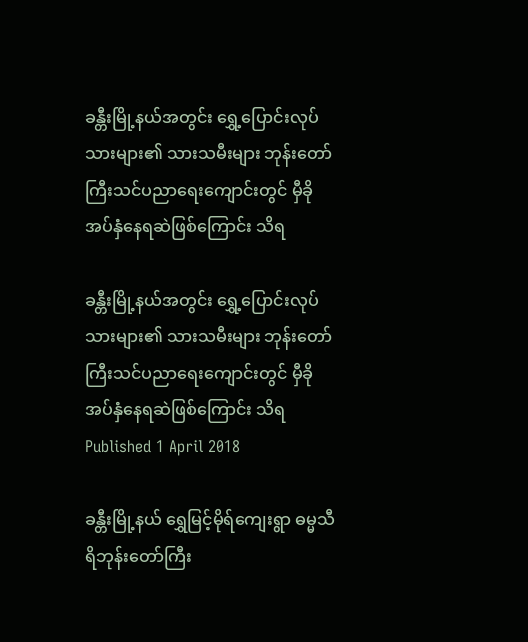ခန္တီးမြို့နယ်အတွင်း ရွှေ့ပြောင်းလုပ်သားများ၏ သားသမီးများ ဘုန်းတော်ကြီးသင်ပညာရေးကျောင်းတွင် မှီခိုအပ်နှံနေရဆဲဖြစ်ကြောင်း သိရ

ခန္တီးမြို့နယ်အတွင်း ရွှေ့ပြောင်းလုပ်သားများ၏ သားသမီးများ ဘုန်းတော်ကြီးသင်ပညာရေးကျောင်းတွင် မှီခိုအပ်နှံနေရဆဲဖြစ်ကြောင်း သိရ
Published 1 April 2018

ခန္တီးမြို့နယ် ရွှေမြင့်မိုရ်ကျေးရွာ ဓမ္မသီရိဘုန်းတော်ကြီး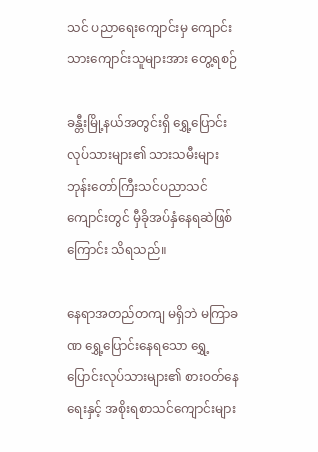သင် ပညာရေးကျောင်းမှ ကျောင်းသားကျောင်းသူများအား တွေ့ရစဉ်

ခန္တီးမြို့နယ်အတွင်းရှိ ရွှေ့ပြောင်းလုပ်သားများ၏ သားသမီးများ ဘုန်းတော်ကြီးသင်ပညာသင်ကျောင်းတွင် မှီခိုအပ်နှံနေရဆဲဖြစ်ကြောင်း သိရသည်။

နေရာအတည်တကျ မရှိဘဲ မကြာခဏ ရွှေ့ပြောင်းနေရသော ရွှေ့ပြောင်းလုပ်သားများ၏ စားဝတ်နေရေးနှင့် အစိုးရစာသင်ကျောင်းများ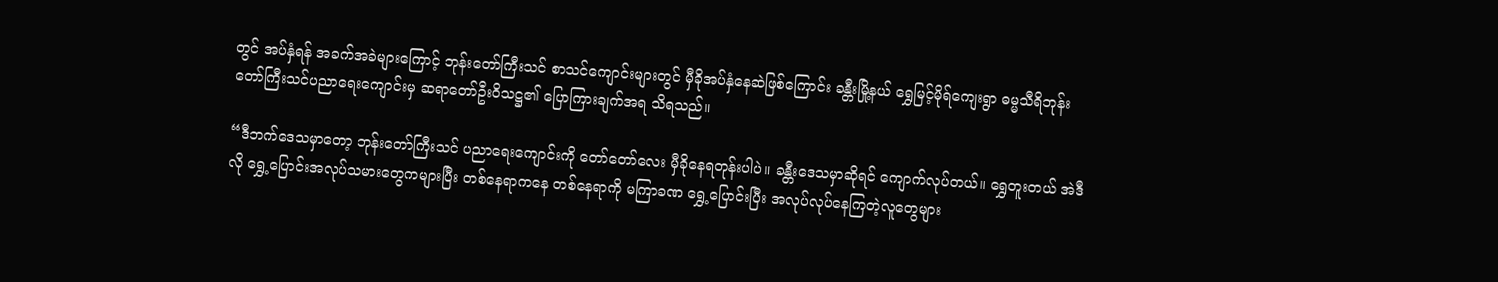တွင် အပ်နှံရန် အခက်အခဲများကြောင့် ဘုန်းတော်ကြီးသင် စာသင်ကျောင်းများတွင် မှီခိုအပ်နှံနေဆဲဖြစ်ကြောင်း ခန္တီးမြို့နယ် ရွှေမြင့်မိုရ်ကျေးရွာ ဓမ္မသီရိဘုန်းတော်ကြီးသင်ပညာရေးကျောင်းမှ ဆရာတော်ဦးဝိသဋ္ဌ၏ ပြောကြားချက်အရ သိရသည်။

“ဒီဘက်ဒေသမှာတော့ ဘုန်းတော်ကြီးသင် ပညာရေးကျောင်းကို တော်တော်လေး မှီခိုနေရတုန်းပါပဲ။ ခန္တီးဒေသမှာဆိုရင် ကျောက်လုပ်တယ်။ ရွှေတူးတယ် အဲဒီလို ရွှေ့ပြောင်းအလုပ်သမားတွေကများပြီး တစ်နေရာကနေ တစ်နေရာကို မကြာခဏ ရွှေ့ပြောင်းပြီး အလုပ်လုပ်နေကြတဲ့လူတွေများ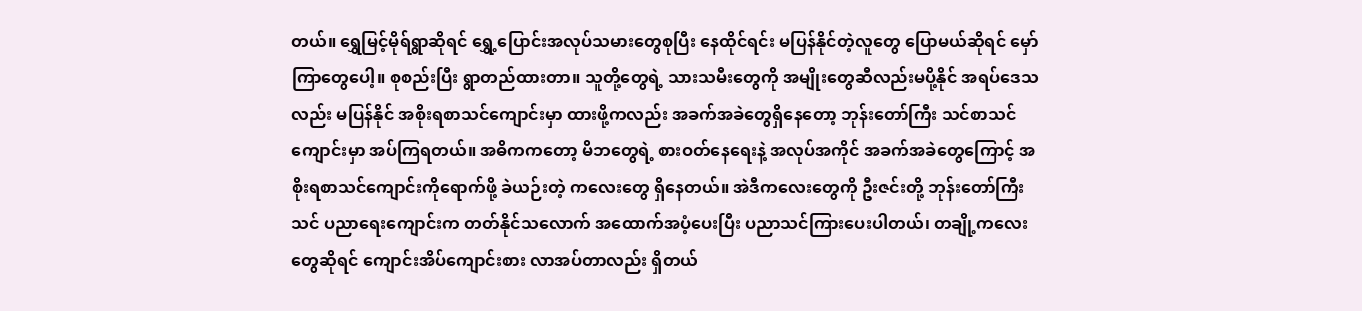တယ်။ ရွှေမြင့်မိုရ်ရွာဆိုရင် ရွှေ့ပြောင်းအလုပ်သမားတွေစုပြီး နေထိုင်ရင်း မပြန်နိုင်တဲ့လူတွေ ပြောမယ်ဆိုရင် မှော်ကြာတွေပေါ့။ စုစည်းပြီး ရွာတည်ထားတာ။ သူတို့တွေရဲ့ သားသမီးတွေကို အမျိုးတွေဆီလည်းမပို့နိုင် အရပ်ဒေသလည်း မပြန်နိုင် အစိုးရစာသင်ကျောင်းမှာ ထားဖို့ကလည်း အခက်အခဲတွေရှိနေတော့ ဘုန်းတော်ကြီး သင်စာသင်ကျောင်းမှာ အပ်ကြရတယ်။ အဓိကကတော့ မိဘတွေရဲ့ စားဝတ်နေရေးနဲ့ အလုပ်အကိုင် အခက်အခဲတွေကြောင့် အစိုးရစာသင်ကျောင်းကိုရောက်ဖို့ ခဲယဉ်းတဲ့ ကလေးတွေ ရှိနေတယ်။ အဲဒီကလေးတွေကို ဦးဇင်းတို့ ဘုန်းတော်ကြီးသင် ပညာရေးကျောင်းက တတ်နိုင်သလောက် အထောက်အပံ့ပေးပြီး ပညာသင်ကြားပေးပါတယ်၊ တချို့ကလေးတွေဆိုရင် ကျောင်းအိပ်ကျောင်းစား လာအပ်တာလည်း ရှိတယ်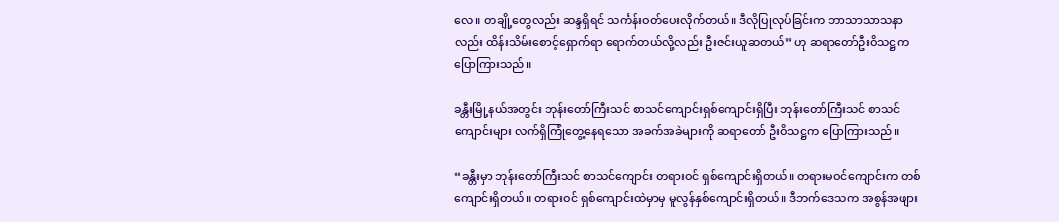လေ။ တချို့တွေလည်း ဆန္ဒရှိရင် သင်္ကန်းဝတ်ပေးလိုက်တယ်။ ဒီလိုပြုလုပ်ခြင်းက ဘာသာသာသနာလည်း ထိန်းသိမ်းစောင့်ရှောက်ရာ ရောက်တယ်လို့လည်း ဦးဇင်းယူဆတယ်” ဟု ဆရာတော်ဦးဝိသဋ္ဌက ပြောကြားသည်။

ခန္တီးမြို့နယ်အတွင်း ဘုန်းတော်ကြီးသင် စာသင်ကျောင်းရှစ်ကျောင်းရှိပြီး ဘုန်းတော်ကြီးသင် စာသင်ကျောင်းများ လက်ရှိကြုံတွေ့နေရသော အခက်အခဲများကို ဆရာတော် ဦးဝိသဋ္ဌက ပြောကြားသည်။

“ခန္တီးမှာ ဘုန်းတော်ကြီးသင် စာသင်ကျောင်း တရားဝင် ရှစ်ကျောင်းရှိတယ်။ တရားမဝင်ကျောင်းက တစ်ကျောင်းရှိတယ်။ တရားဝင် ရှစ်ကျောင်းထဲမှာမှ မူလွန်နှစ်ကျောင်းရှိတယ်။ ဒီဘက်ဒေသက အစွန်အဖျား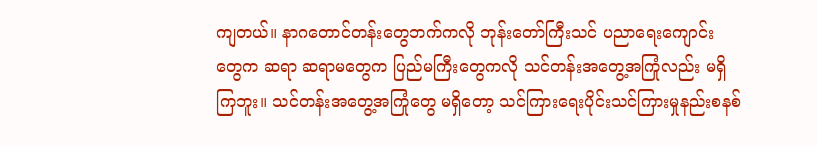ကျတယ်။ နာဂတောင်တန်းတွေဘက်ကလို ဘုန်းတော်ကြီးသင် ပညာရေးကျောင်းတွေက ဆရာ ဆရာမတွေက ပြည်မကြီးတွေကလို သင်တန်းအတွေ့အကြုံလည်း မရှိကြဘူး။ သင်တန်းအတွေ့အကြုံတွေ မရှိတော့ သင်ကြားရေးပိုင်းသင်ကြားမှုနည်းစနစ်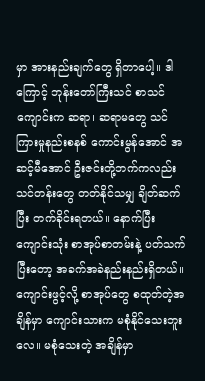မှာ အားနည်းချက်တွေ ရှိတာပေါ့။ ဒါကြောင့် ဘုန်းတော်ကြီးသင် စာသင်ကျောင်းက ဆရာ၊ ဆရာမတွေ သင်ကြားမှုနည်းစနစ် ကောင်းမွန်အောင် အဆင့်မီအောင် ဦးဇင်းတို့ဘက်ကလည်း သင်တန်းတွေ တတ်နိုင်သမျှ ချိတ်ဆက်ပြီး တက်ခိုင်းရတယ်။ နောက်ပြီးကျောင်းသုံး စာအုပ်စာတမ်းနဲ့ ပတ်သက်ပြီးတော့ အခက်အခဲနည်းနည်းရှိတယ်။ ကျောင်းဖွင့်လို့ စာအုပ်တွေ စထုတ်တဲ့အချိန်မှာ ကျောင်းသားက မစုံနိုင်သေးဘူးလေ။ မစုံသေးတဲ့ အချိန်မှာ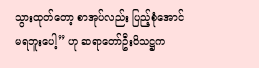သွားထုတ်တော့ စာအုပ်လည်း ပြည့်စုံအောင်မရဘူးပေါ့” ဟု ဆရာတော်ဦးဝိသဋ္ဌက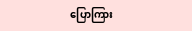ပြောကြား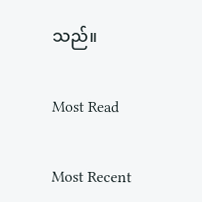သည်။

Most Read

Most Recent